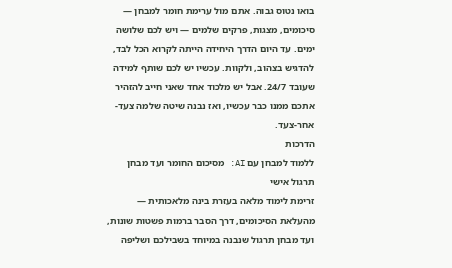בואו נטוס גבוה. אתם מול ערימת חומר למבחן — סיכומים, מצגות, פרקים שלמים — ויש לכם שלושה ימים. עד היום הדרך היחידה הייתה לקרוא הכל לבד, להדגיש בצהוב, ולקוות. עכשיו יש לכם שותף למידה שעובד 24/7. אבל יש מלכוד אחד שאני חייב להזהיר אתכם ממנו כבר עכשיו, ואז נבנה שיטה שלמה צעד-אחר-צעד.
הדרכות
ללמוד למבחן עם AI: מסיכום החומר ועד מבחן תרגול אישי
זרימת לימוד מלאה בעזרת בינה מלאכותית — מהעלאת הסיכומים, דרך הסבר ברמות פשטות שונות, ועד מבחן תרגול שנבנה במיוחד בשבילכם ושליפה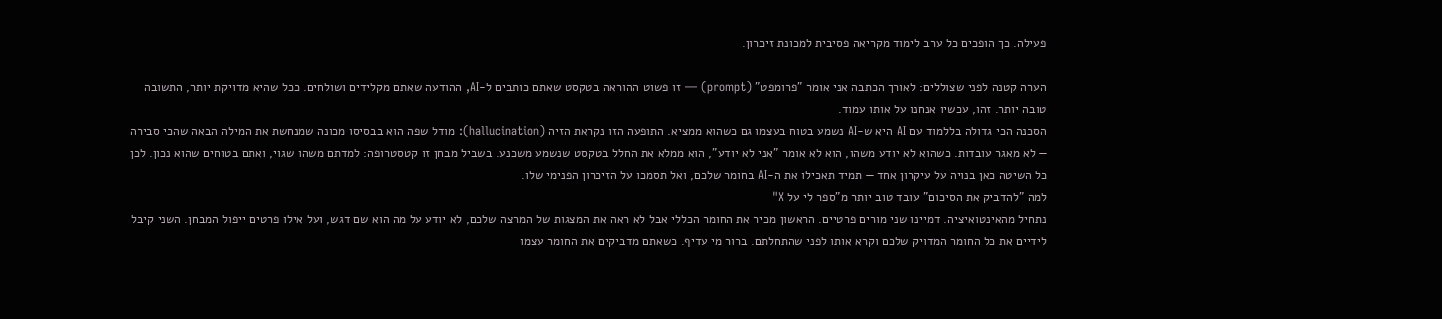פעילה. כך הופכים כל ערב לימוד מקריאה פסיבית למכונת זיכרון.

הערה קטנה לפני שצוללים: לאורך הכתבה אני אומר "פרומפט" (prompt) — זו פשוט ההוראה בטקסט שאתם כותבים ל-AI, ההודעה שאתם מקלידים ושולחים. ככל שהיא מדויקת יותר, התשובה טובה יותר. זהו, עכשיו אנחנו על אותו עמוד.
הסכנה הכי גדולה בללמוד עם AI היא ש-AI נשמע בטוח בעצמו גם כשהוא ממציא. התופעה הזו נקראת הזיה (hallucination): מודל שפה הוא בבסיסו מכונה שמנחשת את המילה הבאה שהכי סבירה — לא מאגר עובדות. כשהוא לא יודע משהו, הוא לא אומר "אני לא יודע", הוא ממלא את החלל בטקסט שנשמע משכנע. בשביל מבחן זו קטסטרופה: למדתם משהו שגוי, ואתם בטוחים שהוא נכון. לכן כל השיטה כאן בנויה על עיקרון אחד — תמיד תאכילו את ה-AI בחומר שלכם, ואל תסמכו על הזיכרון הפנימי שלו.
למה "להדביק את הסיכום" עובד טוב יותר מ"ספר לי על X"
נתחיל מהאינטואיציה. דמיינו שני מורים פרטיים. הראשון מכיר את החומר הכללי אבל לא ראה את המצגות של המרצה שלכם, לא יודע על מה הוא שם דגש, ועל אילו פרטים ייפול המבחן. השני קיבל לידיים את כל החומר המדויק שלכם וקרא אותו לפני שהתחלתם. ברור מי עדיף. כשאתם מדביקים את החומר עצמו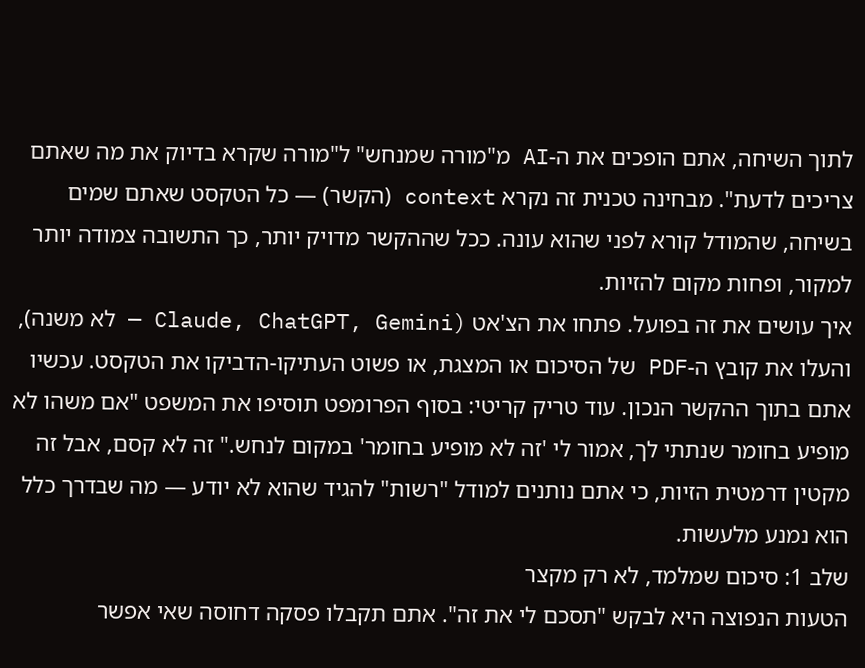לתוך השיחה, אתם הופכים את ה-AI מ"מורה שמנחש" ל"מורה שקרא בדיוק את מה שאתם צריכים לדעת". מבחינה טכנית זה נקרא context (הקשר) — כל הטקסט שאתם שמים בשיחה, שהמודל קורא לפני שהוא עונה. ככל שההקשר מדויק יותר, כך התשובה צמודה יותר למקור, ופחות מקום להזיות.
איך עושים את זה בפועל. פתחו את הצ'אט (Claude, ChatGPT, Gemini — לא משנה), והעלו את קובץ ה-PDF של הסיכום או המצגת, או פשוט העתיקו-הדביקו את הטקסט. עכשיו אתם בתוך ההקשר הנכון. עוד טריק קריטי: בסוף הפרומפט תוסיפו את המשפט "אם משהו לא מופיע בחומר שנתתי לך, אמור לי 'זה לא מופיע בחומר' במקום לנחש." זה לא קסם, אבל זה מקטין דרמטית הזיות, כי אתם נותנים למודל "רשות" להגיד שהוא לא יודע — מה שבדרך כלל הוא נמנע מלעשות.
שלב 1: סיכום שמלמד, לא רק מקצר
הטעות הנפוצה היא לבקש "תסכם לי את זה". אתם תקבלו פסקה דחוסה שאי אפשר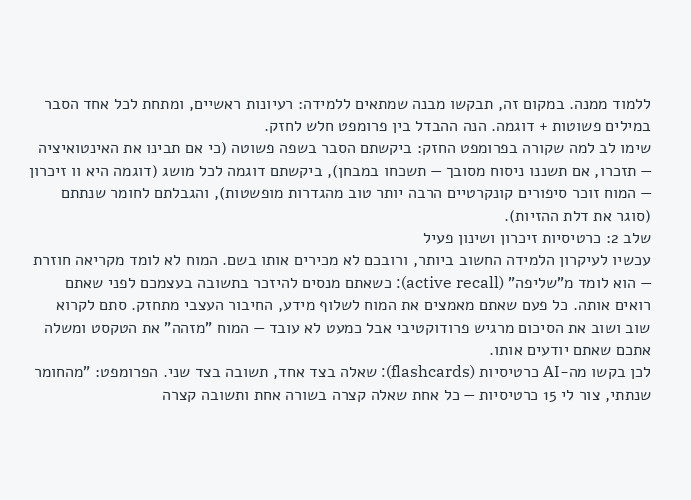ללמוד ממנה. במקום זה, תבקשו מבנה שמתאים ללמידה: רעיונות ראשיים, ומתחת לכל אחד הסבר במילים פשוטות + דוגמה. הנה ההבדל בין פרומפט חלש לחזק.
שימו לב למה שקורה בפרומפט החזק: ביקשתם הסבר בשפה פשוטה (כי אם תבינו את האינטואיציה — תזכרו, אם תשננו ניסוח מסובך — תשכחו במבחן), ביקשתם דוגמה לכל מושג (דוגמה היא וו זיכרון — המוח זוכר סיפורים קונקרטיים הרבה יותר טוב מהגדרות מופשטות), והגבלתם לחומר שנתתם (סוגר את דלת ההזיות).
שלב 2: כרטיסיות זיכרון ושינון פעיל
עכשיו לעיקרון הלמידה החשוב ביותר, ורובכם לא מכירים אותו בשם. המוח לא לומד מקריאה חוזרת — הוא לומד מ"שליפה" (active recall): כשאתם מנסים להיזכר בתשובה בעצמכם לפני שאתם רואים אותה. כל פעם שאתם מאמצים את המוח לשלוף מידע, החיבור העצבי מתחזק. סתם לקרוא שוב ושוב את הסיכום מרגיש פרודוקטיבי אבל כמעט לא עובד — המוח "מזהה" את הטקסט ומשלה אתכם שאתם יודעים אותו.
לכן בקשו מה-AI כרטיסיות (flashcards): שאלה בצד אחד, תשובה בצד שני. הפרומפט: "מהחומר שנתתי, צור לי 15 כרטיסיות — כל אחת שאלה קצרה בשורה אחת ותשובה קצרה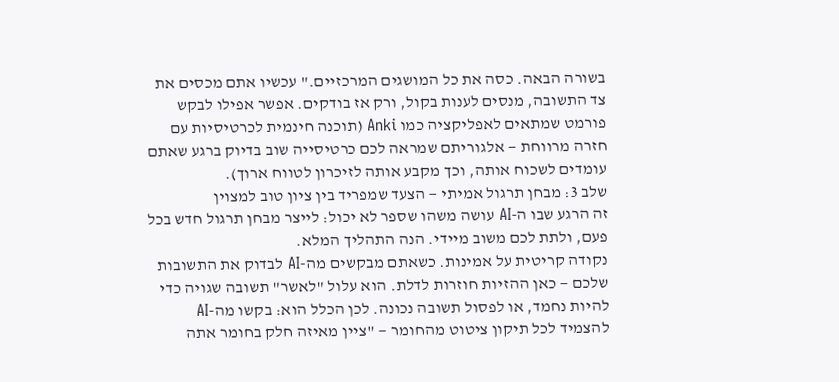בשורה הבאה. כסה את כל המושגים המרכזיים." עכשיו אתם מכסים את צד התשובה, מנסים לענות בקול, ורק אז בודקים. אפשר אפילו לבקש פורמט שמתאים לאפליקציה כמו Anki (תוכנה חינמית לכרטיסיות עם חזרה מרווחת — אלגוריתם שמראה לכם כרטיסייה שוב בדיוק ברגע שאתם עומדים לשכוח אותה, וכך מקבע אותה לזיכרון לטווח ארוך).
שלב 3: מבחן תרגול אמיתי — הצעד שמפריד בין ציון טוב למצוין
זה הרגע שבו ה-AI עושה משהו שספר לא יכול: לייצר מבחן תרגול חדש בכל פעם, ולתת לכם משוב מיידי. הנה התהליך המלא.
נקודה קריטית על אמינות. כשאתם מבקשים מה-AI לבדוק את התשובות שלכם — כאן ההזיות חוזרות לדלת. הוא עלול "לאשר" תשובה שגויה כדי להיות נחמד, או לפסול תשובה נכונה. לכן הכלל הוא: בקשו מה-AI להצמיד לכל תיקון ציטוט מהחומר — "ציין מאיזה חלק בחומר אתה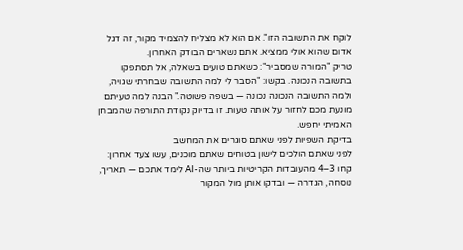לוקח את התשובה הזו". אם הוא לא מצליח להצמיד מקור, זה דגל אדום שהוא אולי ממציא. אתם נשארים הבודק האחרון.
טריק "המורה שמסביר": כשאתם טועים בשאלה, אל תסתפקו בתשובה הנכונה. בקשו: "הסבר לי למה התשובה שבחרתי שגויה, ולמה התשובה הנכונה נכונה — בשפה פשוטה." הבנה למה טעיתם מונעת מכם לחזור על אותה טעות. זו בדיוק נקודת התורפה שהמבחן האמיתי יחפש.
בדיקת השפיות לפני שאתם סוגרים את המחשב
לפני שאתם הולכים לישון בטוחים שאתם מוכנים, עשו צעד אחרון: קחו 3–4 מהעובדות הקריטיות ביותר שה-AI לימד אתכם — תאריך, נוסחה, הגדרה — ובדקו אותן מול המקור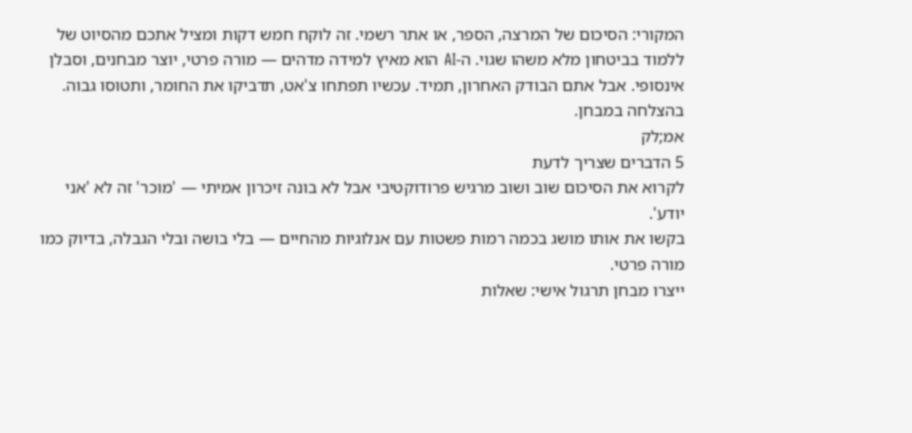המקורי: הסיכום של המרצה, הספר, או אתר רשמי. זה לוקח חמש דקות ומציל אתכם מהסיוט של ללמוד בביטחון מלא משהו שגוי. ה-AI הוא מאיץ למידה מדהים — מורה פרטי, יוצר מבחנים, וסבלן אינסופי. אבל אתם הבודק האחרון, תמיד. עכשיו תפתחו צ'אט, תדביקו את החומר, ותטוסו גבוה. בהצלחה במבחן.
אמ;לק
5 הדברים שצריך לדעת
לקרוא את הסיכום שוב ושוב מרגיש פרודוקטיבי אבל לא בונה זיכרון אמיתי — 'מוכר' זה לא 'אני יודע'.
בקשו את אותו מושג בכמה רמות פשטות עם אנלוגיות מהחיים — בלי בושה ובלי הגבלה, בדיוק כמו מורה פרטי.
ייצרו מבחן תרגול אישי: שאלות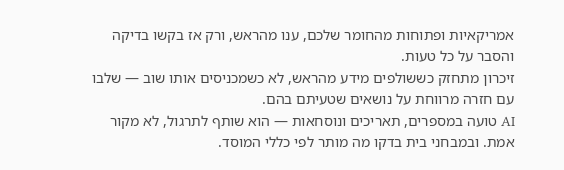אמריקאיות ופתוחות מהחומר שלכם, ענו מהראש, ורק אז בקשו בדיקה והסבר על כל טעות.
זיכרון מתחזק כששולפים מידע מהראש, לא כשמכניסים אותו שוב — שלבו עם חזרה מרווחת על נושאים שטעיתם בהם.
AI טועה במספרים, תאריכים ונוסחאות — הוא שותף לתרגול, לא מקור אמת. ובמבחני בית בדקו מה מותר לפי כללי המוסד.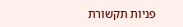פניות תקשורת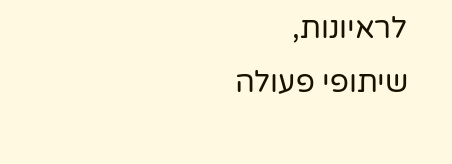לראיונות, שיתופי פעולה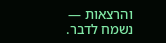והרצאות — נשמח לדבר.